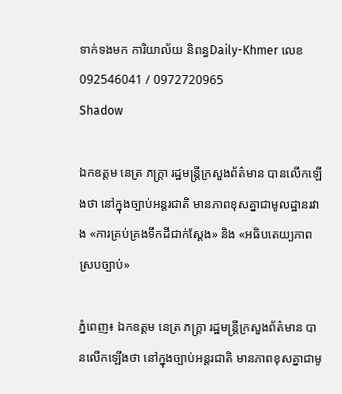ទាក់ទងមក ការិយាល័យ និពន្ធDaily-Khmer លេខ 092546041 / 0972720965
Shadow

ឯកឧត្តម នេត្រ ភក្ត្រា រដ្ឋមន្ត្រីក្រសួងព័ត៌មាន បានលើកឡើងថា នៅក្នុងច្បាប់អន្តរជាតិ មានភាពខុសគ្នាជាមូលដ្ឋានរវាង «ការគ្រប់គ្រងទឹកដីជាក់ស្តែង» និង «អធិបតេយ្យភាពស្របច្បាប់»

ភ្នំពេញ៖ ឯកឧត្តម នេត្រ ភក្ត្រា រដ្ឋមន្ត្រីក្រសួងព័ត៌មាន បានលើកឡើងថា នៅក្នុងច្បាប់អន្តរជាតិ មានភាពខុសគ្នាជាមូ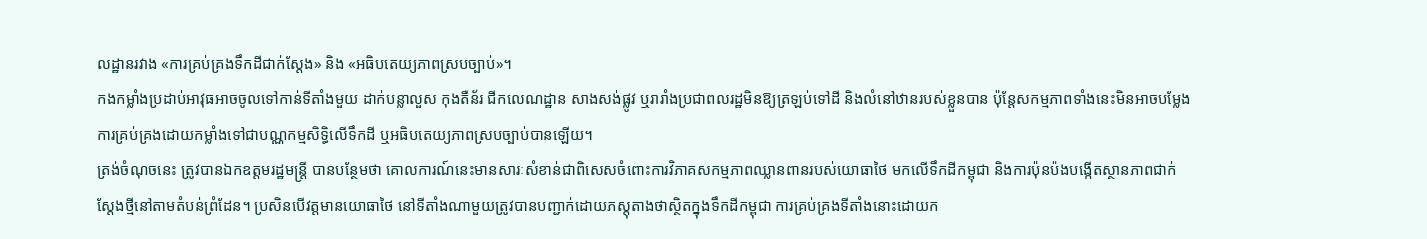លដ្ឋានរវាង «ការគ្រប់គ្រងទឹកដីជាក់ស្តែង» និង «អធិបតេយ្យភាពស្របច្បាប់»។
កងកម្លាំងប្រដាប់អាវុធអាចចូលទៅកាន់ទីតាំងមួយ ដាក់បន្លាលួស កុងតឺន័រ ជីកលេណដ្ឋាន សាងសង់ផ្លូវ ឬរារាំងប្រជាពលរដ្ឋមិនឱ្យត្រឡប់ទៅដី និងលំនៅឋានរបស់ខ្លួនបាន ប៉ុន្តែសកម្មភាពទាំងនេះមិនអាចបម្លែងការគ្រប់គ្រងដោយកម្លាំងទៅជាបណ្ណកម្មសិទ្ធិលើទឹកដី ឬអធិបតេយ្យភាពស្របច្បាប់បានឡើយ។
ត្រង់ចំណុចនេះ ត្រូវបានឯកឧត្តមរដ្ឋមន្ត្រី បានបន្ថែមថា គោលការណ៍នេះមានសារៈសំខាន់ជាពិសេសចំពោះការវិភាគសកម្មភាពឈ្លានពានរបស់យោធាថៃ មកលើទឹកដីកម្ពុជា និងការប៉ុនប៉ងបង្កើតស្ថានភាពជាក់ស្តែងថ្មីនៅតាមតំបន់ព្រំដែន។ ប្រសិនបើវត្តមានយោធាថៃ នៅទីតាំងណាមួយត្រូវបានបញ្ជាក់ដោយភស្តុតាងថាស្ថិតក្នុងទឹកដីកម្ពុជា ការគ្រប់គ្រងទីតាំងនោះដោយក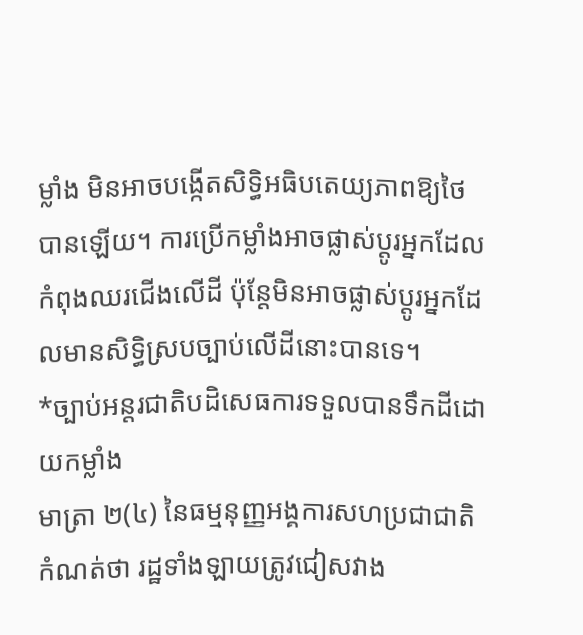ម្លាំង មិនអាចបង្កើតសិទ្ធិអធិបតេយ្យភាពឱ្យថៃបានឡើយ។ ការប្រើកម្លាំងអាចផ្លាស់ប្តូរអ្នកដែលកំពុងឈរជើងលើដី ប៉ុន្តែមិនអាចផ្លាស់ប្តូរអ្នកដែលមានសិទ្ធិស្របច្បាប់លើដីនោះបានទេ។
*ច្បាប់អន្តរជាតិបដិសេធការទទួលបានទឹកដីដោយកម្លាំង
មាត្រា ២(៤) នៃធម្មនុញ្ញអង្គការសហប្រជាជាតិ កំណត់ថា រដ្ឋទាំងឡាយត្រូវជៀសវាង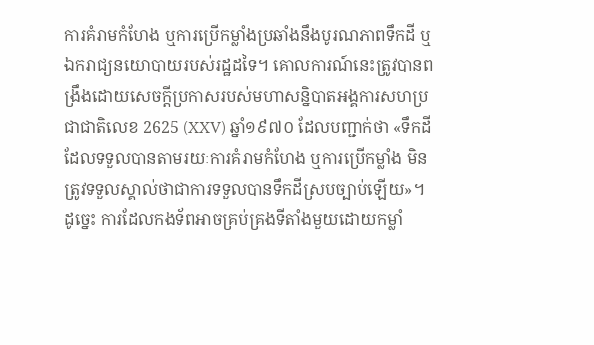ការគំរាមកំហែង ឬការប្រើកម្លាំងប្រឆាំងនឹងបូរណភាពទឹកដី ឬឯករាជ្យនយោបាយរបស់រដ្ឋដទៃ។ គោលការណ៍នេះត្រូវបានពង្រឹងដោយសេចក្តីប្រកាសរបស់មហាសន្និបាតអង្គការសហប្រជាជាតិលេខ 2625 (XXV) ឆ្នាំ១៩៧០ ដែលបញ្ជាក់ថា «ទឹកដីដែលទទួលបានតាមរយៈការគំរាមកំហែង ឬការប្រើកម្លាំង មិនត្រូវទទួលស្គាល់ថាជាការទទួលបានទឹកដីស្របច្បាប់ឡើយ»។
ដូច្នេះ ការដែលកងទ័ពអាចគ្រប់គ្រងទីតាំងមួយដោយកម្លាំ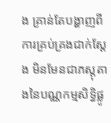ង គ្រាន់តែបង្ហាញពី ការគ្រប់គ្រងជាក់ស្តែង មិនមែនជាភស្តុតាងនៃបណ្ណកម្មសិទ្ធិផ្លូ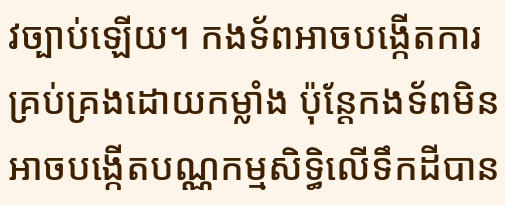វច្បាប់ឡើយ។ កងទ័ពអាចបង្កើតការគ្រប់គ្រងដោយកម្លាំង ប៉ុន្តែកងទ័ពមិនអាចបង្កើតបណ្ណកម្មសិទ្ធិលើទឹកដីបាន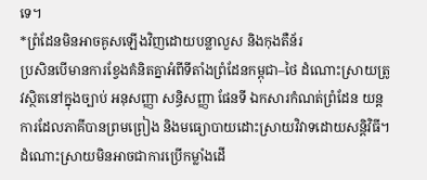ទេ។
*ព្រំដែនមិនអាចគូសឡើងវិញដោយបន្លាលួស និងកុងតឺន័រ
ប្រសិនបើមានការខ្វែងគំនិតគ្នាអំពីទីតាំងព្រំដែនកម្ពុជា–ថៃ ដំណោះស្រាយត្រូវស្ថិតនៅក្នុងច្បាប់ អនុសញ្ញា សន្ធិសញ្ញា ផែនទី ឯកសារកំណត់ព្រំដែន យន្តការដែលភាគីបានព្រមព្រៀង និងមធ្យោបាយដោះស្រាយវិវាទដោយសន្តិវិធី។
ដំណោះស្រាយមិនអាចជាការប្រើកម្លាំងដើ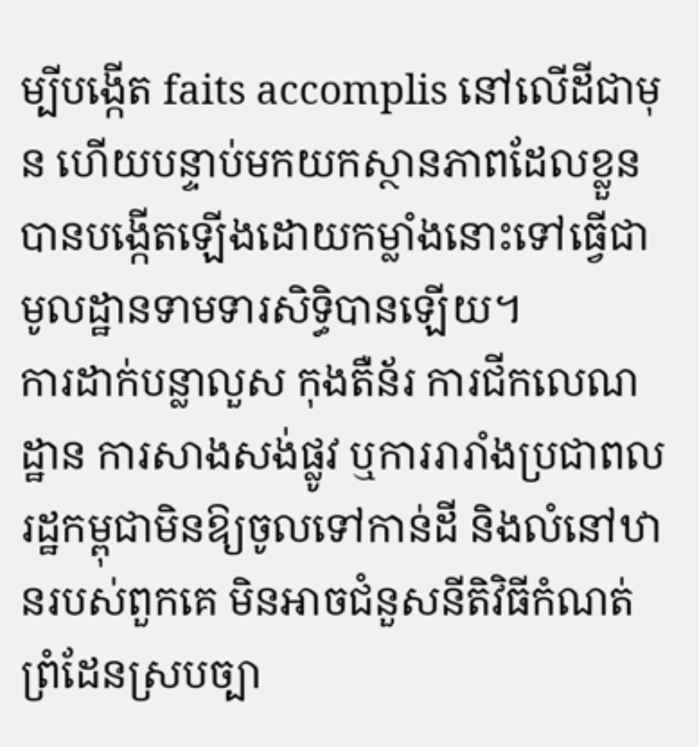ម្បីបង្កើត faits accomplis នៅលើដីជាមុន ហើយបន្ទាប់មកយកស្ថានភាពដែលខ្លួនបានបង្កើតឡើងដោយកម្លាំងនោះទៅធ្វើជាមូលដ្ឋានទាមទារសិទ្ធិបានឡើយ។
ការដាក់បន្លាលួស កុងតឺន័រ ការជីកលេណដ្ឋាន ការសាងសង់ផ្លូវ ឬការរារាំងប្រជាពលរដ្ឋកម្ពុជាមិនឱ្យចូលទៅកាន់ដី និងលំនៅឋានរបស់ពួកគេ មិនអាចជំនួសនីតិវិធីកំណត់ព្រំដែនស្របច្បា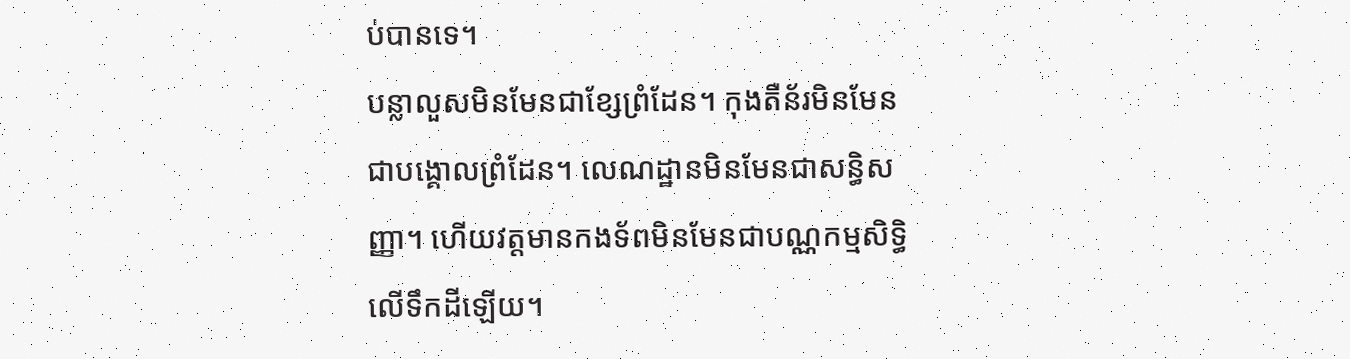ប់បានទេ។
បន្លាលួសមិនមែនជាខ្សែព្រំដែន។ កុងតឺន័រមិនមែនជាបង្គោលព្រំដែន។ លេណដ្ឋានមិនមែនជាសន្ធិសញ្ញា។ ហើយវត្តមានកងទ័ពមិនមែនជាបណ្ណកម្មសិទ្ធិលើទឹកដីឡើយ។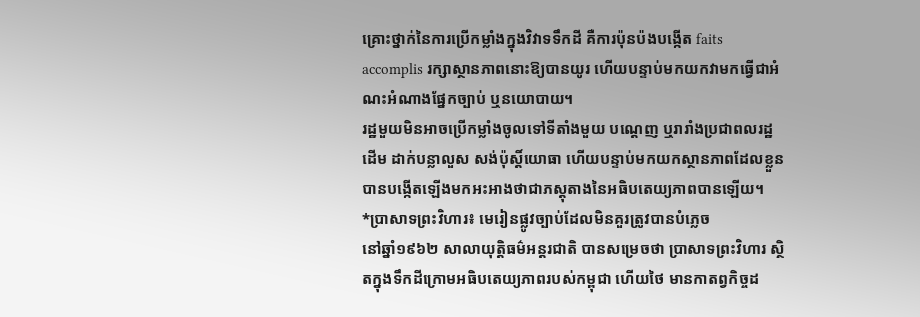គ្រោះថ្នាក់នៃការប្រើកម្លាំងក្នុងវិវាទទឹកដី គឺការប៉ុនប៉ងបង្កើត faits accomplis រក្សាស្ថានភាពនោះឱ្យបានយូរ ហើយបន្ទាប់មកយកវាមកធ្វើជាអំណះអំណាងផ្នែកច្បាប់ ឬនយោបាយ។
រដ្ឋមួយមិនអាចប្រើកម្លាំងចូលទៅទីតាំងមួយ បណ្តេញ ឬរារាំងប្រជាពលរដ្ឋដើម ដាក់បន្លាលួស សង់ប៉ុស្តិ៍យោធា ហើយបន្ទាប់មកយកស្ថានភាពដែលខ្លួនបានបង្កើតឡើងមកអះអាងថាជាភស្តុតាងនៃអធិបតេយ្យភាពបានឡើយ។
*ប្រាសាទព្រះវិហារ៖ មេរៀនផ្លូវច្បាប់ដែលមិនគួរត្រូវបានបំភ្លេច
នៅឆ្នាំ១៩៦២ សាលាយុត្តិធម៌អន្តរជាតិ បានសម្រេចថា ប្រាសាទព្រះវិហារ ស្ថិតក្នុងទឹកដីក្រោមអធិបតេយ្យភាពរបស់កម្ពុជា ហើយថៃ មានកាតព្វកិច្ចដ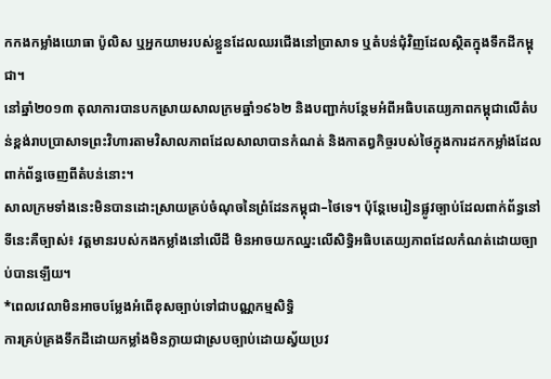កកងកម្លាំងយោធា ប៉ូលិស ឬអ្នកយាមរបស់ខ្លួនដែលឈរជើងនៅប្រាសាទ ឬតំបន់ជុំវិញដែលស្ថិតក្នុងទឹកដីកម្ពុជា។
នៅឆ្នាំ២០១៣ តុលាការបានបកស្រាយសាលក្រមឆ្នាំ១៩៦២ និងបញ្ជាក់បន្ថែមអំពីអធិបតេយ្យភាពកម្ពុជាលើតំបន់ខ្ពង់រាបប្រាសាទព្រះវិហារតាមវិសាលភាពដែលសាលាបានកំណត់ និងកាតព្វកិច្ចរបស់ថៃក្នុងការដកកម្លាំងដែលពាក់ព័ន្ធចេញពីតំបន់នោះ។
សាលក្រមទាំងនេះមិនបានដោះស្រាយគ្រប់ចំណុចនៃព្រំដែនកម្ពុជា–ថៃទេ។ ប៉ុន្តែមេរៀនផ្លូវច្បាប់ដែលពាក់ព័ន្ធនៅទីនេះគឺច្បាស់៖ វត្តមានរបស់កងកម្លាំងនៅលើដី មិនអាចយកឈ្នះលើសិទ្ធិអធិបតេយ្យភាពដែលកំណត់ដោយច្បាប់បានឡើយ។
*ពេលវេលាមិនអាចបម្លែងអំពើខុសច្បាប់ទៅជាបណ្ណកម្មសិទ្ធិ
ការគ្រប់គ្រងទឹកដីដោយកម្លាំងមិនក្លាយជាស្របច្បាប់ដោយស្វ័យប្រវ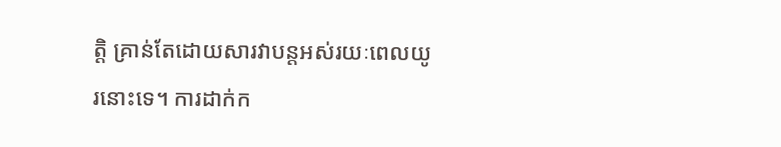ត្តិ គ្រាន់តែដោយសារវាបន្តអស់រយៈពេលយូរនោះទេ។ ការដាក់ក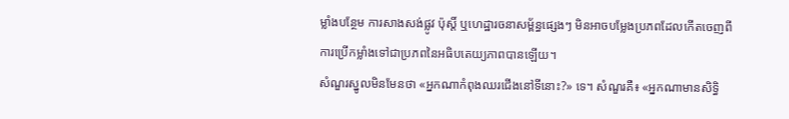ម្លាំងបន្ថែម ការសាងសង់ផ្លូវ ប៉ុស្តិ៍ ឬហេដ្ឋារចនាសម្ព័ន្ធផ្សេងៗ មិនអាចបម្លែងប្រភពដែលកើតចេញពីការប្រើកម្លាំងទៅជាប្រភពនៃអធិបតេយ្យភាពបានឡើយ។
សំណួរស្នូលមិនមែនថា «អ្នកណាកំពុងឈរជើងនៅទីនោះ?» ទេ។ សំណួរគឺ៖ «អ្នកណាមានសិទ្ធិ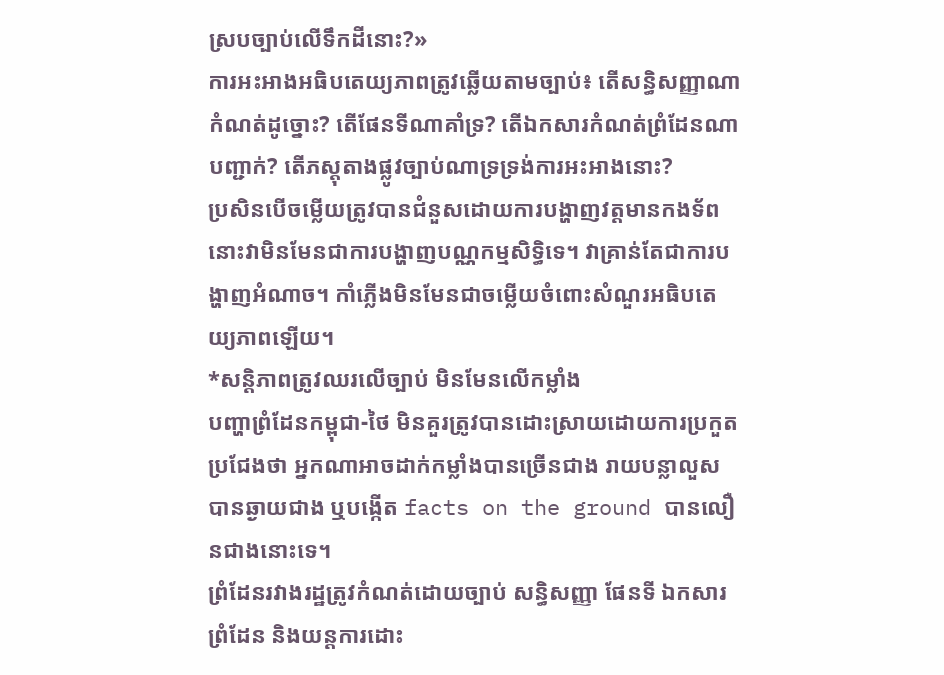ស្របច្បាប់លើទឹកដីនោះ?»
ការអះអាងអធិបតេយ្យភាពត្រូវឆ្លើយតាមច្បាប់៖ តើសន្ធិសញ្ញាណាកំណត់ដូច្នោះ? តើផែនទីណាគាំទ្រ? តើឯកសារកំណត់ព្រំដែនណាបញ្ជាក់? តើភស្តុតាងផ្លូវច្បាប់ណាទ្រទ្រង់ការអះអាងនោះ?
ប្រសិនបើចម្លើយត្រូវបានជំនួសដោយការបង្ហាញវត្តមានកងទ័ព នោះវាមិនមែនជាការបង្ហាញបណ្ណកម្មសិទ្ធិទេ។ វាគ្រាន់តែជាការបង្ហាញអំណាច។ កាំភ្លើងមិនមែនជាចម្លើយចំពោះសំណួរអធិបតេយ្យភាពឡើយ។
*សន្តិភាពត្រូវឈរលើច្បាប់ មិនមែនលើកម្លាំង
បញ្ហាព្រំដែនកម្ពុជា-ថៃ មិនគួរត្រូវបានដោះស្រាយដោយការប្រកួតប្រជែងថា អ្នកណាអាចដាក់កម្លាំងបានច្រើនជាង រាយបន្លាលួសបានឆ្ងាយជាង ឬបង្កើត facts on the ground បានលឿនជាងនោះទេ។
ព្រំដែនរវាងរដ្ឋត្រូវកំណត់ដោយច្បាប់ សន្ធិសញ្ញា ផែនទី ឯកសារព្រំដែន និងយន្តការដោះ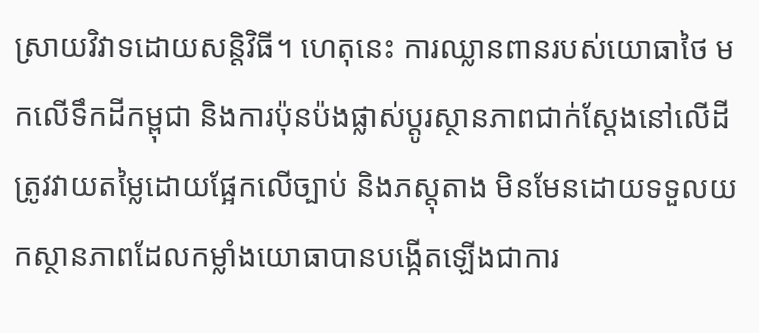ស្រាយវិវាទដោយសន្តិវិធី។ ហេតុនេះ ការឈ្លានពានរបស់យោធាថៃ មកលើទឹកដីកម្ពុជា និងការប៉ុនប៉ងផ្លាស់ប្តូរស្ថានភាពជាក់ស្តែងនៅលើដី ត្រូវវាយតម្លៃដោយផ្អែកលើច្បាប់ និងភស្តុតាង មិនមែនដោយទទួលយកស្ថានភាពដែលកម្លាំងយោធាបានបង្កើតឡើងជាការ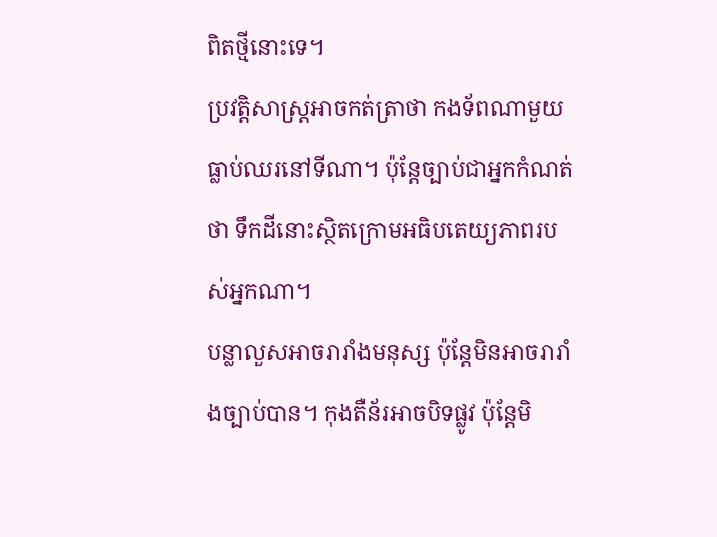ពិតថ្មីនោះទេ។
ប្រវត្តិសាស្ត្រអាចកត់ត្រាថា កងទ័ពណាមួយធ្លាប់ឈរនៅទីណា។ ប៉ុន្តែច្បាប់ជាអ្នកកំណត់ថា ទឹកដីនោះស្ថិតក្រោមអធិបតេយ្យភាពរបស់អ្នកណា។
បន្លាលួសអាចរារាំងមនុស្ស ប៉ុន្តែមិនអាចរារាំងច្បាប់បាន។ កុងតឺន័រអាចបិទផ្លូវ ប៉ុន្តែមិ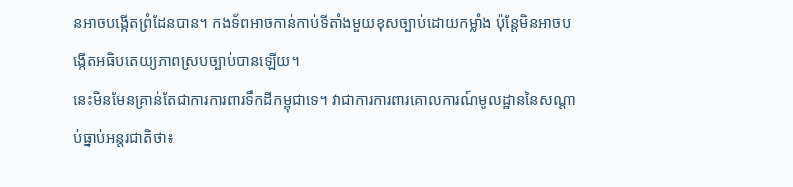នអាចបង្កើតព្រំដែនបាន។ កងទ័ពអាចកាន់កាប់ទីតាំងមួយខុសច្បាប់ដោយកម្លាំង ប៉ុន្តែមិនអាចបង្កើតអធិបតេយ្យភាពស្របច្បាប់បានឡើយ។
នេះមិនមែនគ្រាន់តែជាការការពារទឹកដីកម្ពុជាទេ។ វាជាការការពារគោលការណ៍មូលដ្ឋាននៃសណ្តាប់ធ្នាប់អន្តរជាតិថា៖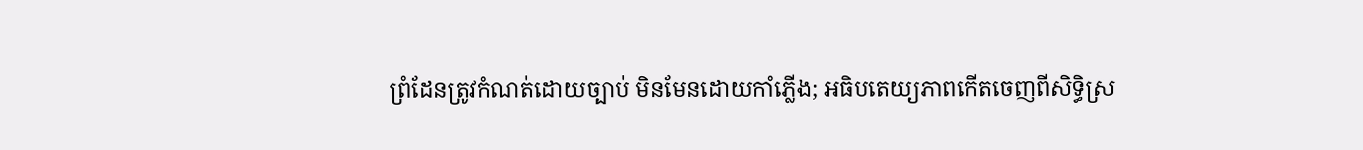ព្រំដែនត្រូវកំណត់ដោយច្បាប់ មិនមែនដោយកាំភ្លើង; អធិបតេយ្យភាពកើតចេញពីសិទ្ធិស្រ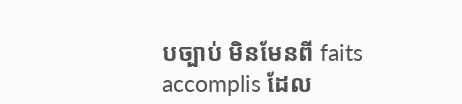បច្បាប់ មិនមែនពី faits accomplis ដែល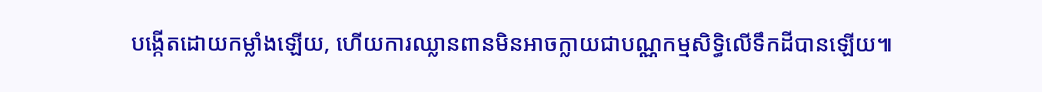បង្កើតដោយកម្លាំងឡើយ, ហើយការឈ្លានពានមិនអាចក្លាយជាបណ្ណកម្មសិទ្ធិលើទឹកដីបានឡើយ៕